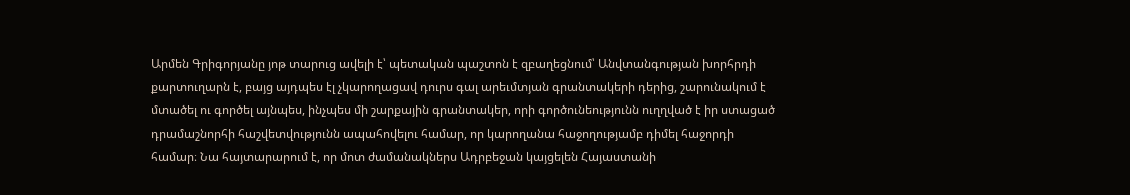Արմեն Գրիգորյանը յոթ տարուց ավելի է՝ պետական պաշտոն է զբաղեցնում՝ Անվտանգության խորհրդի քարտուղարն է, բայց այդպես էլ չկարողացավ դուրս գալ արեւմտյան գրանտակերի դերից, շարունակում է մտածել ու գործել այնպես, ինչպես մի շարքային գրանտակեր, որի գործունեությունն ուղղված է իր ստացած դրամաշնորհի հաշվետվությունն ապահովելու համար, որ կարողանա հաջողությամբ դիմել հաջորդի համար։ Նա հայտարարում է, որ մոտ ժամանակներս Ադրբեջան կայցելեն Հայաստանի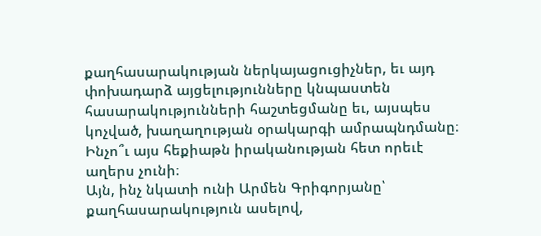քաղհասարակության ներկայացուցիչներ, եւ այդ փոխադարձ այցելությունները կնպաստեն հասարակությունների հաշտեցմանը եւ, այսպես կոչված, խաղաղության օրակարգի ամրապնդմանը։ Ինչո՞ւ այս հեքիաթն իրականության հետ որեւէ աղերս չունի։
Այն, ինչ նկատի ունի Արմեն Գրիգորյանը՝ քաղհասարակություն ասելով,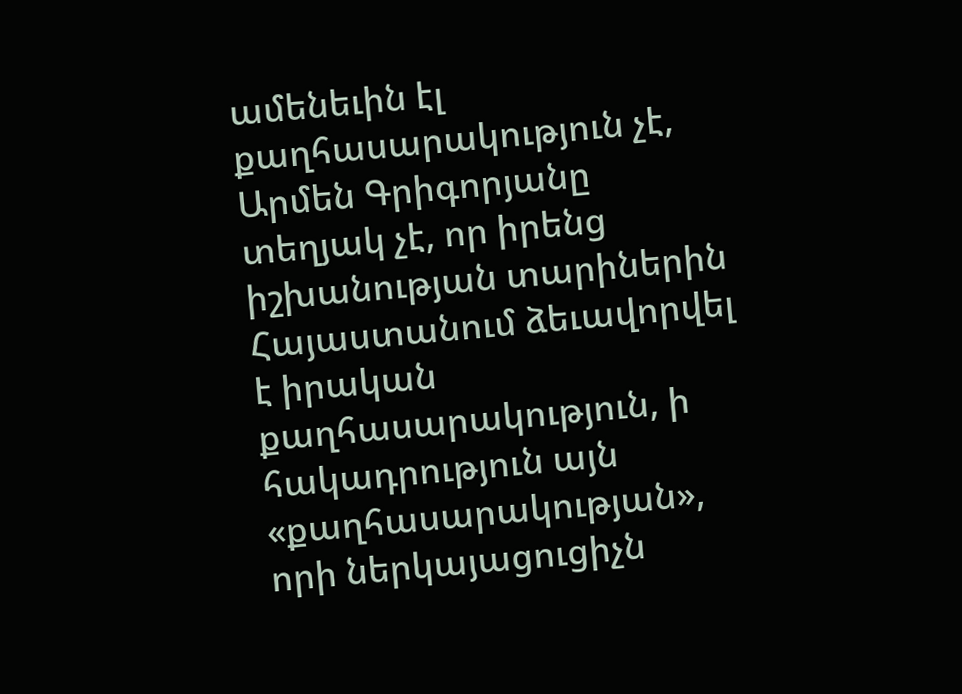ամենեւին էլ քաղհասարակություն չէ, Արմեն Գրիգորյանը տեղյակ չէ, որ իրենց իշխանության տարիներին Հայաստանում ձեւավորվել է իրական քաղհասարակություն, ի հակադրություն այն «քաղհասարակության», որի ներկայացուցիչն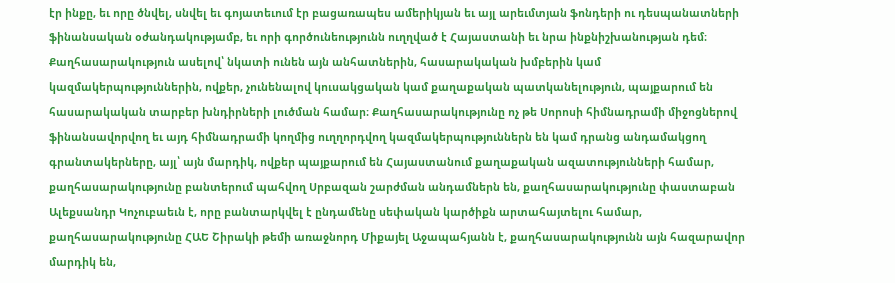էր ինքը, եւ որը ծնվել, սնվել եւ գոյատեւում էր բացառապես ամերիկյան եւ այլ արեւմտյան ֆոնդերի ու դեսպանատների ֆինանսական օժանդակությամբ, եւ որի գործունեությունն ուղղված է Հայաստանի եւ նրա ինքնիշխանության դեմ։
Քաղհասարակություն ասելով՝ նկատի ունեն այն անհատներին, հասարակական խմբերին կամ կազմակերպություններին, ովքեր, չունենալով կուսակցական կամ քաղաքական պատկանելություն, պայքարում են հասարակական տարբեր խնդիրների լուծման համար։ Քաղհասարակությունը ոչ թե Սորոսի հիմնադրամի միջոցներով ֆինանսավորվող եւ այդ հիմնադրամի կողմից ուղղորդվող կազմակերպություններն են կամ դրանց անդամակցող գրանտակերները, այլ՝ այն մարդիկ, ովքեր պայքարում են Հայաստանում քաղաքական ազատությունների համար, քաղհասարակությունը բանտերում պահվող Սրբազան շարժման անդամներն են, քաղհասարակությունը փաստաբան Ալեքսանդր Կոչուբաեւն է, որը բանտարկվել է ընդամենը սեփական կարծիքն արտահայտելու համար, քաղհասարակությունը ՀԱԵ Շիրակի թեմի առաջնորդ Միքայել Աջապահյանն է, քաղհասարակությունն այն հազարավոր մարդիկ են,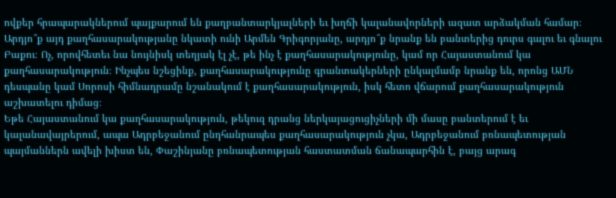ովքեր հրապարակներում պայքարում են քաղբանտարկյալների եւ խղճի կալանավորների ազատ արձակման համար։ Արդյո՞ք այդ քաղհասարակությանը նկատի ունի Արմեն Գրիգորյանը, արդյո՞ք նրանք են բանտերից դուրս գալու եւ գնալու Բաքու։ Ոչ, որովհետեւ նա նույնիսկ տեղյակ էլ չէ, թե ինչ է քաղհասարակությունը, կամ որ Հայաստանում կա քաղհասարակություն։ Ինչպես նշեցինք, քաղհասարակությունը գրանտակերների ընկալմամբ նրանք են, որոնց ԱՄՆ դեսպանը կամ Սորոսի հիմնադրամը նշանակում է քաղհասարակություն, իսկ հետո վճարում քաղհասարակություն աշխատելու դիմաց։
Եթե Հայաստանում կա քաղհասարակություն, թեկուզ դրանց ներկայացուցիչների մի մասը բանտերում է եւ կալանավայրերում, ապա Ադրբեջանում ընդհանրապես քաղհասարակություն չկա, Ադրբեջանում բռնապետության պայմաններն ավելի խիստ են, Փաշինյանը բռնապետության հաստատման ճանապարհին է, բայց արագ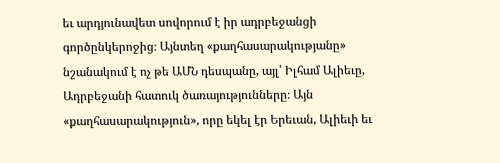եւ արդյունավետ սովորում է իր ադրբեջանցի գործընկերոջից։ Այնտեղ «քաղհասարակությանը» նշանակում է ոչ թե ԱՄՆ դեսպանը, այլ՝ Իլհամ Ալիեւը, Ադրբեջանի հատուկ ծառայությունները։ Այն «քաղհասարակություն», որը եկել էր Երեւան, Ալիեւի եւ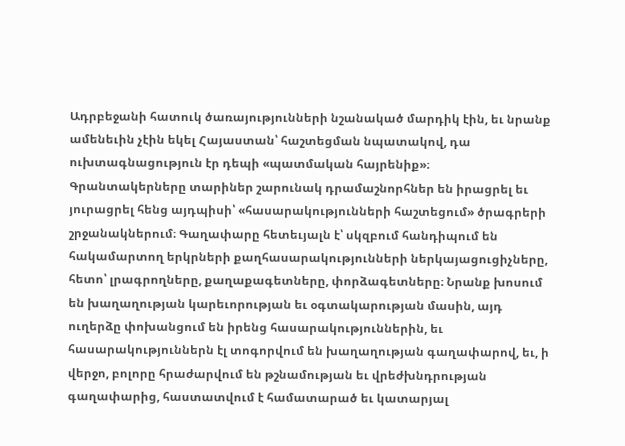Ադրբեջանի հատուկ ծառայությունների նշանակած մարդիկ էին, եւ նրանք ամենեւին չէին եկել Հայաստան՝ հաշտեցման նպատակով, դա ուխտագնացություն էր դեպի «պատմական հայրենիք»։
Գրանտակերները տարիներ շարունակ դրամաշնորհներ են իրացրել եւ յուրացրել հենց այդպիսի՝ «հասարակությունների հաշտեցում» ծրագրերի շրջանակներում։ Գաղափարը հետեւյալն է՝ սկզբում հանդիպում են հակամարտող երկրների քաղհասարակությունների ներկայացուցիչները, հետո՝ լրագրողները, քաղաքագետները, փորձագետները։ Նրանք խոսում են խաղաղության կարեւորության եւ օգտակարության մասին, այդ ուղերձը փոխանցում են իրենց հասարակություններին, եւ հասարակություններն էլ տոգորվում են խաղաղության գաղափարով, եւ, ի վերջո, բոլորը հրաժարվում են թշնամության եւ վրեժխնդրության գաղափարից, հաստատվում է համատարած եւ կատարյալ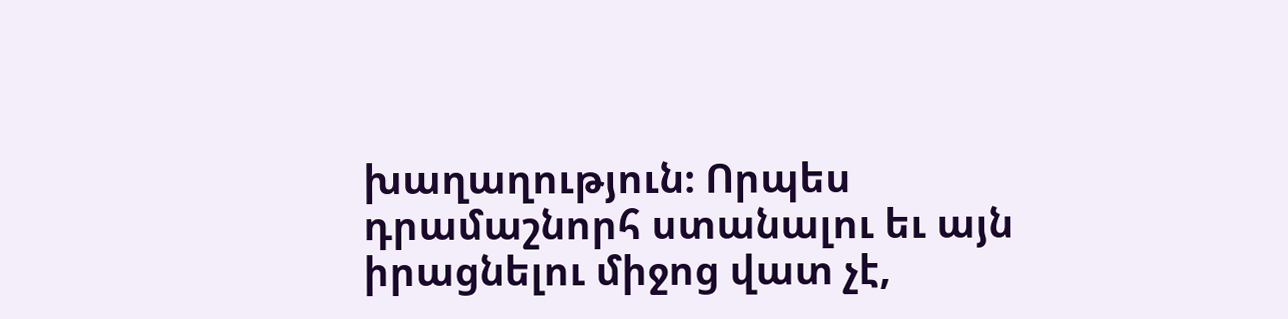խաղաղություն։ Որպես դրամաշնորհ ստանալու եւ այն իրացնելու միջոց վատ չէ,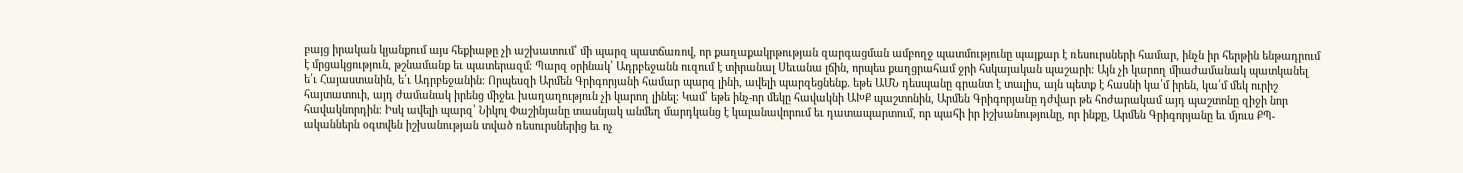բայց իրական կյանքում այս հեքիաթը չի աշխատում՝ մի պարզ պատճառով, որ քաղաքակրթության զարգացման ամբողջ պատմությունը պայքար է ռեսուրսների համար, ինչն իր հերթին ենթադրում է մրցակցություն, թշնամանք եւ պատերազմ։ Պարզ օրինակ՝ Ադրբեջանն ուզում է տիրանալ Սեւանա լճին, որպես քաղցրահամ ջրի հսկայական պաշարի։ Այն չի կարող միաժամանակ պատկանել ե՛ւ Հայաստանին, ե՛ւ Ադրբեջանին։ Որպեսզի Արմեն Գրիգորյանի համար պարզ լինի, ավելի պարզեցնենք․ եթե ԱՄՆ դեսպանը գրանտ է տալիս, այն պետք է հասնի կա՛մ իրեն, կա՛մ մեկ ուրիշ հայտատուի, այդ ժամանակ իրենց միջեւ խաղաղություն չի կարող լինել։ Կամ՝ եթե ինչ-որ մեկը հավակնի ԱԽՔ պաշտոնին, Արմեն Գրիգորյանը դժվար թե հոժարակամ այդ պաշտոնը զիջի նոր հավակնորդին։ Իսկ ավելի պարզ՝ Նիկոլ Փաշինյանը տասնյակ անմեղ մարդկանց է կալանավորում եւ դատապարտում, որ պահի իր իշխանությունը, որ ինքը, Արմեն Գրիգորյանը եւ մյուս ՔՊ-ականներն օգտվեն իշխանության տված ռեսուրսներից եւ ոչ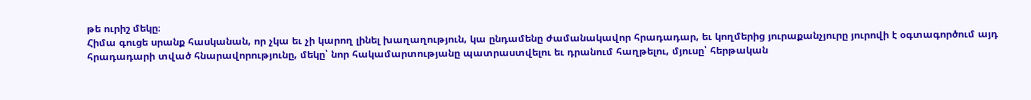թե ուրիշ մեկը։
Հիմա գուցե սրանք հասկանան, որ չկա եւ չի կարող լինել խաղաղություն, կա ընդամենը ժամանակավոր հրադադար, եւ կողմերից յուրաքանչյուրը յուրովի է օգտագործում այդ հրադադարի տված հնարավորությունը, մեկը՝ նոր հակամարտությանը պատրաստվելու եւ դրանում հաղթելու, մյուսը՝ հերթական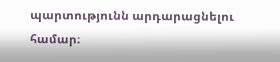պարտությունն արդարացնելու համար։